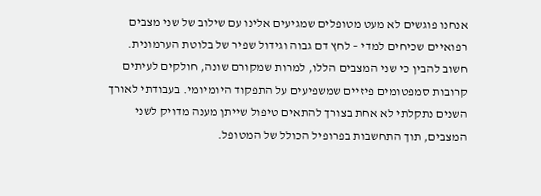אנחנו פוגשים לא מעט מטופלים שמגיעים אלינו עם שילוב של שני מצבים רפואיים שכיחים למדי – לחץ דם גבוה וגידול שפיר של בלוטת הערמונית. חשוב להבין כי שני המצבים הללו, למרות שמקורם שונה, חולקים לעיתים קרובות סמפטומים פיזיים שמשפיעים על התפקוד היומיומי. בעבודתי לאורך השנים נתקלתי לא אחת בצורך להתאים טיפול שייתן מענה מדויק לשני המצבים, תוך התחשבות בפרופיל הכולל של המטופל.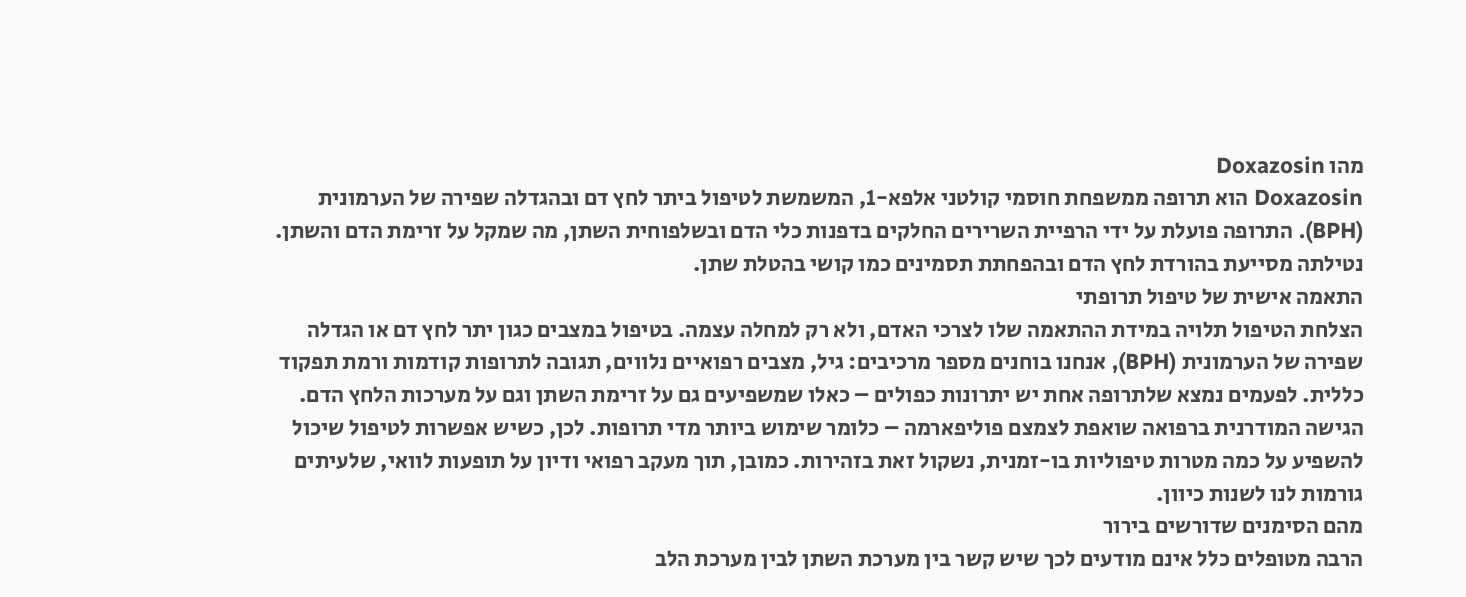מהו Doxazosin
Doxazosin הוא תרופה ממשפחת חוסמי קולטני אלפא-1, המשמשת לטיפול ביתר לחץ דם ובהגדלה שפירה של הערמונית (BPH). התרופה פועלת על ידי הרפיית השרירים החלקים בדפנות כלי הדם ובשלפוחית השתן, מה שמקל על זרימת הדם והשתן. נטילתה מסייעת בהורדת לחץ הדם ובהפחתת תסמינים כמו קושי בהטלת שתן.
התאמה אישית של טיפול תרופתי
הצלחת הטיפול תלויה במידת ההתאמה שלו לצרכי האדם, ולא רק למחלה עצמה. בטיפול במצבים כגון יתר לחץ דם או הגדלה שפירה של הערמונית (BPH), אנחנו בוחנים מספר מרכיבים: גיל, מצבים רפואיים נלווים, תגובה לתרופות קודמות ורמת תפקוד כללית. לפעמים נמצא שלתרופה אחת יש יתרונות כפולים – כאלו שמשפיעים גם על זרימת השתן וגם על מערכות הלחץ הדם.
הגישה המודרנית ברפואה שואפת לצמצם פוליפארמה – כלומר שימוש ביותר מדי תרופות. לכן, כשיש אפשרות לטיפול שיכול להשפיע על כמה מטרות טיפוליות בו-זמנית, נשקול זאת בזהירות. כמובן, תוך מעקב רפואי ודיון על תופעות לוואי, שלעיתים גורמות לנו לשנות כיוון.
מהם הסימנים שדורשים בירור
הרבה מטופלים כלל אינם מודעים לכך שיש קשר בין מערכת השתן לבין מערכת הלב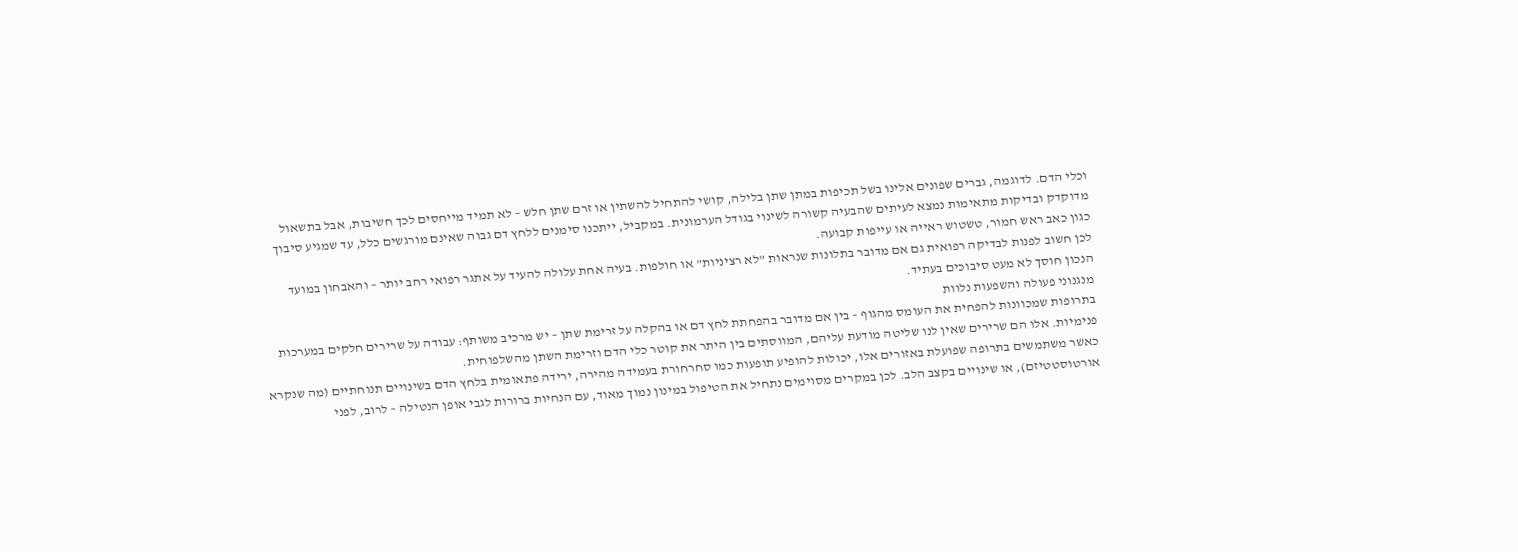וכלי הדם. לדוגמה, גברים שפונים אלינו בשל תכיפות במתן שתן בלילה, קושי להתחיל להשתין או זרם שתן חלש – לא תמיד מייחסים לכך חשיבות, אבל בתשאול מדוקדק ובדיקות מתאימות נמצא לעיתים שהבעיה קשורה לשינוי בגודל הערמונית. במקביל, ייתכנו סימנים ללחץ דם גבוה שאינם מורגשים כלל, עד שמגיע סיבוך כגון כאב ראש חמור, טשטוש ראייה או עייפות קבועה.
לכן חשוב לפנות לבדיקה רפואית גם אם מדובר בתלונות שנראות "לא רציניות" או חולפות. בעיה אחת עלולה להעיד על אתגר רפואי רחב יותר – והאבחון במועד הנכון חוסך לא מעט סיבוכים בעתיד.
מנגנוני פעולה והשפעות נלוות
בתרופות שמכוונות להפחית את העומס מהגוף – בין אם מדובר בהפחתת לחץ דם או בהקלה על זרימת שתן – יש מרכיב משותף: עבודה על שרירים חלקים במערכות פנימיות. אלו הם שרירים שאין לנו שליטה מודעת עליהם, המווסתים בין היתר את קוטר כלי הדם וזרימת השתן מהשלפוחית.
כאשר משתמשים בתרופה שפועלת באזורים אלו, יכולות להופיע תופעות כמו סחרחורת בעמידה מהירה, ירידה פתאומית בלחץ הדם בשינויים תנוחתיים (מה שנקרא אורטוסטטיזם), או שינויים בקצב הלב. לכן במקרים מסוימים נתחיל את הטיפול במינון נמוך מאוד, עם הנחיות ברורות לגבי אופן הנטילה – לרוב, לפני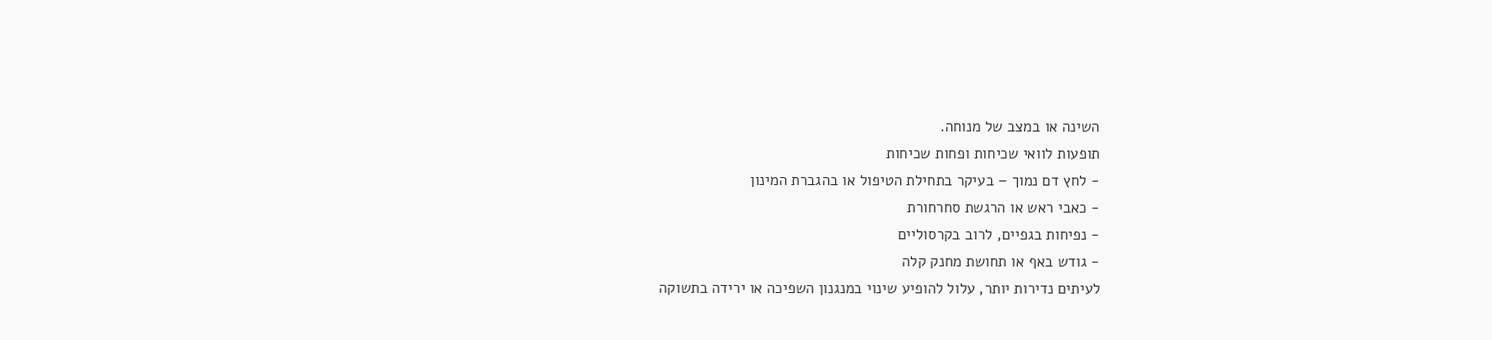השינה או במצב של מנוחה.
תופעות לוואי שכיחות ופחות שכיחות
- לחץ דם נמוך – בעיקר בתחילת הטיפול או בהגברת המינון
- כאבי ראש או הרגשת סחרחורת
- נפיחות בגפיים, לרוב בקרסוליים
- גודש באף או תחושת מחנק קלה
לעיתים נדירות יותר, עלול להופיע שינוי במנגנון השפיכה או ירידה בתשוקה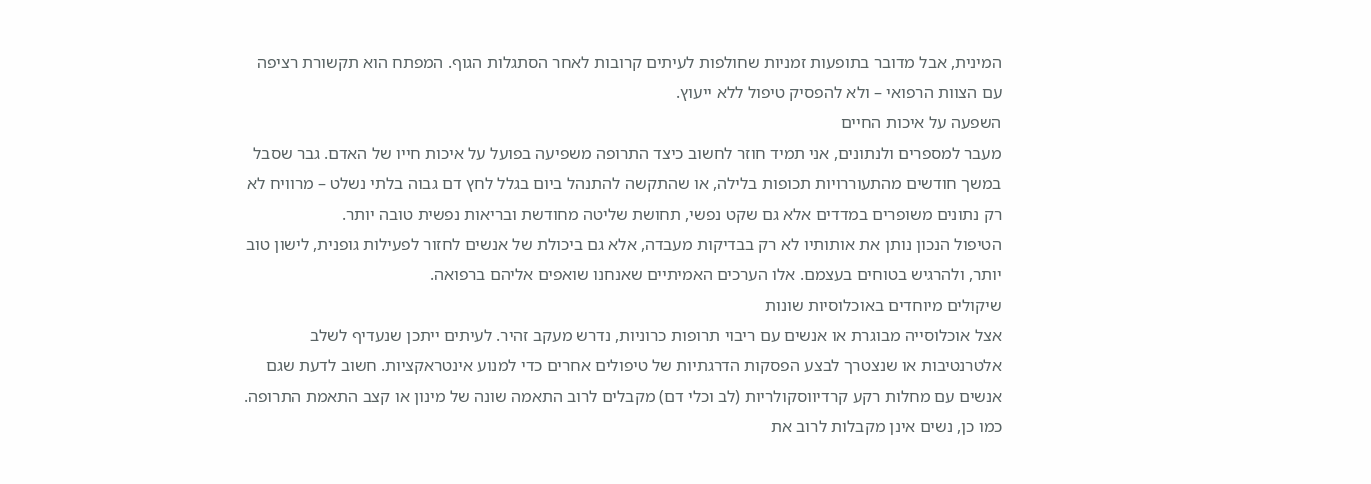המינית, אבל מדובר בתופעות זמניות שחולפות לעיתים קרובות לאחר הסתגלות הגוף. המפתח הוא תקשורת רציפה עם הצוות הרפואי – ולא להפסיק טיפול ללא ייעוץ.
השפעה על איכות החיים
מעבר למספרים ולנתונים, אני תמיד חוזר לחשוב כיצד התרופה משפיעה בפועל על איכות חייו של האדם. גבר שסבל במשך חודשים מהתעוררויות תכופות בלילה, או שהתקשה להתנהל ביום בגלל לחץ דם גבוה בלתי נשלט – מרוויח לא רק נתונים משופרים במדדים אלא גם שקט נפשי, תחושת שליטה מחודשת ובריאות נפשית טובה יותר.
הטיפול הנכון נותן את אותותיו לא רק בבדיקות מעבדה, אלא גם ביכולת של אנשים לחזור לפעילות גופנית, לישון טוב יותר, ולהרגיש בטוחים בעצמם. אלו הערכים האמיתיים שאנחנו שואפים אליהם ברפואה.
שיקולים מיוחדים באוכלוסיות שונות
אצל אוכלוסייה מבוגרת או אנשים עם ריבוי תרופות כרוניות, נדרש מעקב זהיר. לעיתים ייתכן שנעדיף לשלב אלטרנטיבות או שנצטרך לבצע הפסקות הדרגתיות של טיפולים אחרים כדי למנוע אינטראקציות. חשוב לדעת שגם אנשים עם מחלות רקע קרדיווסקולריות (לב וכלי דם) מקבלים לרוב התאמה שונה של מינון או קצב התאמת התרופה.
כמו כן, נשים אינן מקבלות לרוב את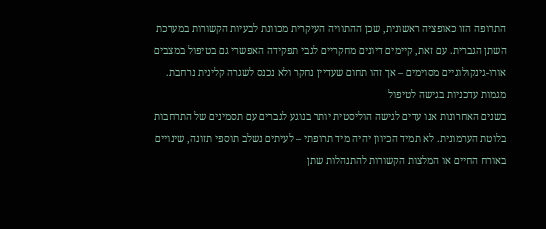התרופה הזו כאופציה ראשונית, שכן ההתוויה העיקרית מכוונת לבעיות הקשורות במערכת השתן הגברית. עם זאת, קיימים דיונים מחקריים לגבי תפקידה האפשרי גם בטיפול במצבים אורו-גינקולוגיים מסוימים – אך זהו תחום שעדיין נחקר ולא נכנס לשגרה קלינית נרחבת.
מגמות עדכניות בגישה לטיפול
בשנים האחרונות אנו עדים לגישה הוליסטית יותר בנוגע לגברים עם תסמינים של התרחבות בלוטת הערמונית. לא תמיד הכיוון יהיה מיד תרופתי – לעיתים נשלב תוספי תזונה, שינויים באורח החיים או המלצות הקשורות להתנהלות שתן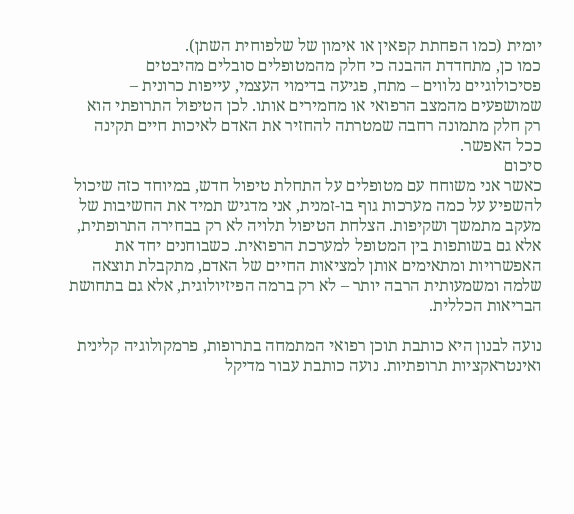יומית (כמו הפחתת קפאין או אימון של שלפוחית השתן).
כמו כן, מתחדדת ההבנה כי חלק מהמטופלים סובלים מהיבטים פסיכולוגיים נלווים – מתח, פגיעה בדימוי העצמי, עייפות כרונית – שמושפעים מהמצב הרפואי או מחמירים אותו. לכן הטיפול התרופתי הוא רק חלק מתמונה רחבה שמטרתה להחזיר את האדם לאיכות חיים תקינה ככל האפשר.
סיכום
כאשר אני משוחח עם מטופלים על התחלת טיפול חדש, במיוחד כזה שיכול להשפיע על כמה מערכות גוף בו-זמנית, אני מדגיש תמיד את החשיבות של מעקב מתמשך ושקיפות. הצלחת הטיפול תלויה לא רק בבחירה התרופתית, אלא גם בשותפות בין המטופל למערכת הרפואית. כשבוחנים יחד את האפשרויות ומתאימים אותן למציאות החיים של האדם, מתקבלת תוצאה שלמה ומשמעותית הרבה יותר – לא רק ברמה הפיזיולוגית, אלא גם בתחושת הבריאות הכללית.

נועה לבנון היא כותבת תוכן רפואי המתמחה בתרופות, פרמקולוגיה קלינית ואינטראקציות תרופתיות. נועה כותבת עבור מדיקל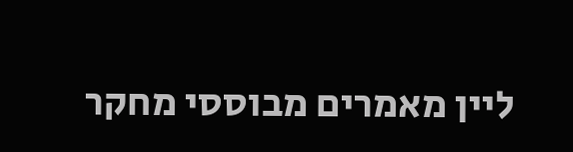ליין מאמרים מבוססי מחקר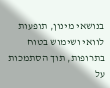בנושאי מינון, תופעות לוואי ושימוש בטוח בתרופות, תוך הסתמכות על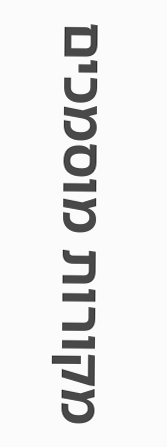מקורות מוסמכים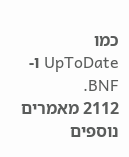כמו UpToDate ו-BNF.
2112 מאמרים נוספים